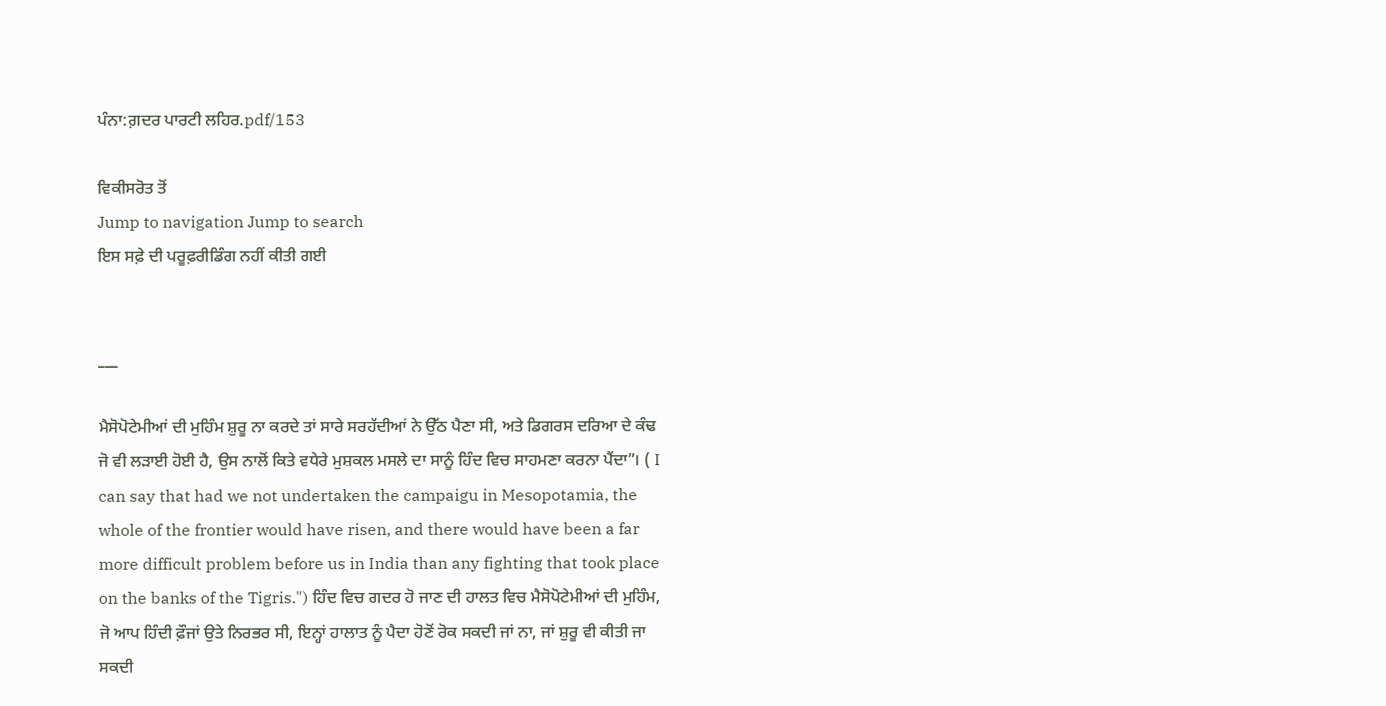ਪੰਨਾ:ਗ਼ਦਰ ਪਾਰਟੀ ਲਹਿਰ.pdf/153

ਵਿਕੀਸਰੋਤ ਤੋਂ
Jump to navigation Jump to search
ਇਸ ਸਫ਼ੇ ਦੀ ਪਰੂਫ਼ਰੀਡਿੰਗ ਨਹੀਂ ਕੀਤੀ ਗਈ


___

ਮੈਸੋਪੋਟੇਮੀਆਂ ਦੀ ਮੁਹਿੰਮ ਸ਼ੁਰੂ ਨਾ ਕਰਦੇ ਤਾਂ ਸਾਰੇ ਸਰਹੱਦੀਆਂ ਨੇ ਉੱਠ ਪੈਣਾ ਸੀ, ਅਤੇ ਡਿਗਰਸ ਦਰਿਆ ਦੇ ਕੰਢ ਜੋ ਵੀ ਲੜਾਈ ਹੋਈ ਹੈ, ਉਸ ਨਾਲੋਂ ਕਿਤੇ ਵਧੇਰੇ ਮੁਸ਼ਕਲ ਮਸਲੇ ਦਾ ਸਾਨੂੰ ਹਿੰਦ ਵਿਚ ਸਾਹਮਣਾ ਕਰਨਾ ਪੈਂਦਾ”। ( I can say that had we not undertaken the campaigu in Mesopotamia, the whole of the frontier would have risen, and there would have been a far more difficult problem before us in India than any fighting that took place on the banks of the Tigris.") ਹਿੰਦ ਵਿਚ ਗਦਰ ਹੋ ਜਾਣ ਦੀ ਹਾਲਤ ਵਿਚ ਮੈਸੋਪੋਟੇਮੀਆਂ ਦੀ ਮੁਹਿੰਮ, ਜੋ ਆਪ ਹਿੰਦੀ ਫ਼ੌਜਾਂ ਉਤੇ ਨਿਰਭਰ ਸੀ, ਇਨ੍ਹਾਂ ਹਾਲਾਤ ਨੂੰ ਪੈਦਾ ਹੋਣੋਂ ਰੋਕ ਸਕਦੀ ਜਾਂ ਨਾ, ਜਾਂ ਸ਼ੁਰੂ ਵੀ ਕੀਤੀ ਜਾ ਸਕਦੀ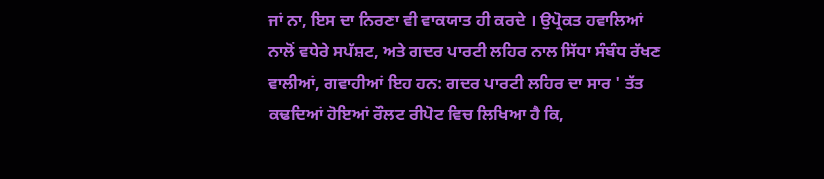ਜਾਂ ਨਾ, ਇਸ ਦਾ ਨਿਰਣਾ ਵੀ ਵਾਕਯਾਤ ਹੀ ਕਰਦੇ । ਉਪ੍ਰੋਕਤ ਹਵਾਲਿਆਂ ਨਾਲੋਂ ਵਧੇਰੇ ਸਪੱਸ਼ਟ, ਅਤੇ ਗਦਰ ਪਾਰਟੀ ਲਹਿਰ ਨਾਲ ਸਿੱਧਾ ਸੰਬੰਧ ਰੱਖਣ ਵਾਲੀਆਂ, ਗਵਾਹੀਆਂ ਇਹ ਹਨ: ਗਦਰ ਪਾਰਟੀ ਲਹਿਰ ਦਾ ਸਾਰ ' ਤੱਤ ਕਢਦਿਆਂ ਹੋਇਆਂ ਰੌਲਟ ਰੀਪੋਟ ਵਿਚ ਲਿਖਿਆ ਹੈ ਕਿ,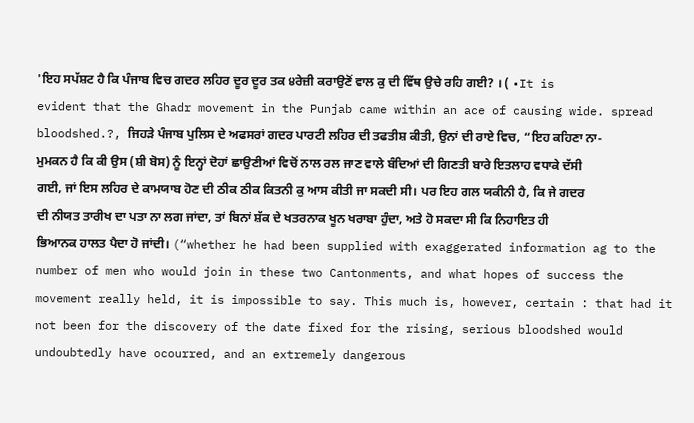'ਇਹ ਸਪੱਸ਼ਟ ਹੈ ਕਿ ਪੰਜਾਬ ਵਿਚ ਗਦਰ ਲਹਿਰ ਦੂਰ ਦੂਰ ਤਕ ੪ਰੇਜ਼ੀ ਕਰਾਉਣੋਂ ਵਾਲ ਕੁ ਦੀ ਵਿੱਥ ਉਚੇ ਰਹਿ ਗਈ? । ( •It is evident that the Ghadr movement in the Punjab came within an ace of causing wide. spread bloodshed.?, ਜਿਹੜੇ ਪੰਜਾਬ ਪੁਲਿਸ ਦੇ ਅਫਸਰਾਂ ਗਦਰ ਪਾਰਟੀ ਲਹਿਰ ਦੀ ਤਫਤੀਸ਼ ਕੀਤੀ, ਉਨਾਂ ਦੀ ਰਾਏ ਵਿਚ, “ਇਹ ਕਹਿਣਾ ਨਾ-ਮੁਮਕਨ ਹੈ ਕਿ ਕੀ ਉਸ (ਸ਼ੀ ਬੋਸ) ਨੂੰ ਇਨ੍ਹਾਂ ਦੋਹਾਂ ਛਾਉਣੀਆਂ ਵਿਚੋਂ ਨਾਲ ਰਲ ਜਾਣ ਵਾਲੇ ਬੰਦਿਆਂ ਦੀ ਗਿਣਤੀ ਬਾਰੇ ਇਤਲਾਹ ਵਧਾਕੇ ਦੱਸੀ ਗਈ, ਜਾਂ ਇਸ ਲਹਿਰ ਦੇ ਕਾਮਯਾਬ ਹੋਣ ਦੀ ਠੀਕ ਠੀਕ ਕਿਤਨੀ ਕੁ ਆਸ ਕੀਤੀ ਜਾ ਸਕਦੀ ਸੀ। ਪਰ ਇਹ ਗਲ ਯਕੀਨੀ ਹੈ, ਕਿ ਜੇ ਗਦਰ ਦੀ ਨੀਯਤ ਤਾਰੀਖ ਦਾ ਪਤਾ ਨਾ ਲਗ ਜਾਂਦਾ, ਤਾਂ ਬਿਨਾਂ ਸ਼ੱਕ ਦੇ ਖਤਰਨਾਕ ਖੂਨ ਖਰਾਬਾ ਹੁੰਦਾ, ਅਤੇ ਹੋ ਸਕਦਾ ਸੀ ਕਿ ਨਿਹਾਇਤ ਹੀ ਭਿਆਨਕ ਹਾਲਤ ਪੈਦਾ ਹੋ ਜਾਂਦੀ। (“whether he had been supplied with exaggerated information ag to the number of men who would join in these two Cantonments, and what hopes of success the movement really held, it is impossible to say. This much is, however, certain : that had it not been for the discovery of the date fixed for the rising, serious bloodshed would undoubtedly have ocourred, and an extremely dangerous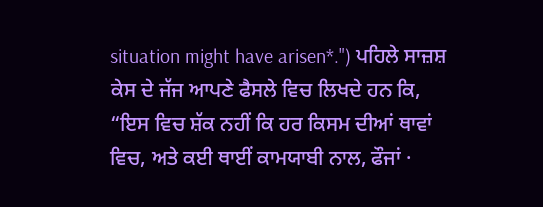situation might have arisen*.") ਪਹਿਲੇ ਸਾਜ਼ਸ਼ ਕੇਸ ਦੇ ਜੱਜ ਆਪਣੇ ਫੈਸਲੇ ਵਿਚ ਲਿਖਦੇ ਹਨ ਕਿ, “ਇਸ ਵਿਚ ਸ਼ੱਕ ਨਹੀਂ ਕਿ ਹਰ ਕਿਸਮ ਦੀਆਂ ਥਾਵਾਂ ਵਿਚ, ਅਤੇ ਕਈ ਥਾਈਂ ਕਾਮਯਾਬੀ ਨਾਲ, ਫੌਜਾਂ ·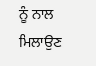ਨੂੰ ਨਾਲ ਮਿਲਾਉਣ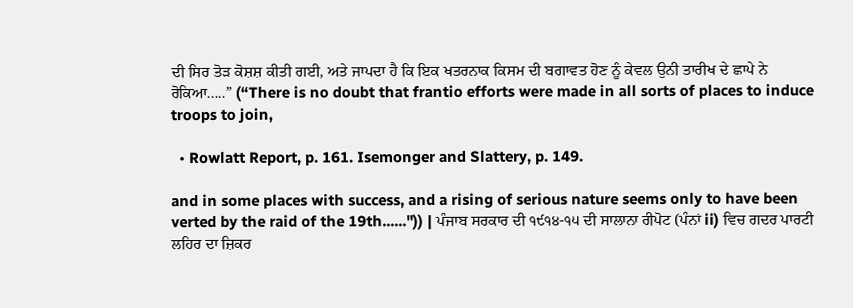ਦੀ ਸਿਰ ਤੋੜ ਕੋਸ਼ਸ਼ ਕੀਤੀ ਗਈ, ਅਤੇ ਜਾਪਦਾ ਹੈ ਕਿ ਇਕ ਖਤਰਨਾਕ ਕਿਸਮ ਦੀ ਬਗਾਵਤ ਹੋਣ ਨੂੰ ਕੇਵਲ ਉਨੀ ਤਾਰੀਖ ਦੇ ਛਾਪੇ ਨੇ ਰੋਕਿਆ.....” (“There is no doubt that frantio efforts were made in all sorts of places to induce troops to join,

  • Rowlatt Report, p. 161. Isemonger and Slattery, p. 149.

and in some places with success, and a rising of serious nature seems only to have been verted by the raid of the 19th......")) | ਪੰਜਾਬ ਸਰਕਾਰ ਦੀ ੧੯੧੪-੧੫ ਦੀ ਸਾਲਾਨਾ ਰੀਪੋਟ (ਪੰਨਾਂ ii) ਵਿਚ ਗਦਰ ਪਾਰਟੀ ਲਹਿਰ ਦਾ ਜ਼ਿਕਰ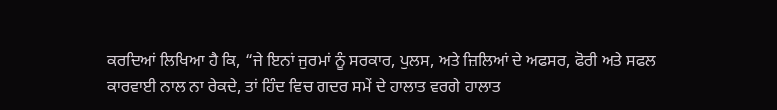ਕਰਦਿਆਂ ਲਿਖਿਆ ਹੈ ਕਿ, “ਜੇ ਇਨਾਂ ਜੁਰਮਾਂ ਨੂੰ ਸਰਕਾਰ, ਪੁਲਸ, ਅਤੇ ਜ਼ਿਲਿਆਂ ਦੇ ਅਫਸਰ, ਫੋਰੀ ਅਤੇ ਸਫਲ ਕਾਰਵਾਈ ਨਾਲ ਨਾ ਰੇਕਦੇ, ਤਾਂ ਹਿੰਦ ਵਿਚ ਗਦਰ ਸਮੇਂ ਦੇ ਹਾਲਾਤ ਵਰਗੇ ਹਾਲਾਤ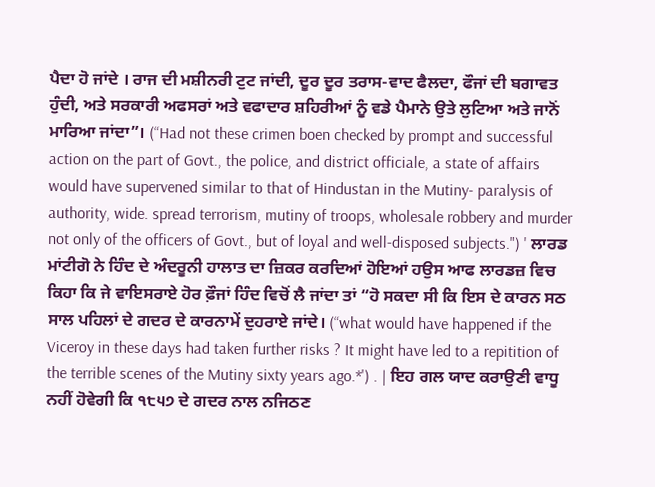ਪੈਦਾ ਹੋ ਜਾਂਦੇ । ਰਾਜ ਦੀ ਮਸ਼ੀਨਰੀ ਟੁਟ ਜਾਂਦੀ, ਦੂਰ ਦੂਰ ਤਰਾਸ-ਵਾਦ ਫੈਲਦਾ, ਫੌਜਾਂ ਦੀ ਬਗਾਵਤ ਹੁੰਦੀ, ਅਤੇ ਸਰਕਾਰੀ ਅਫਸਰਾਂ ਅਤੇ ਵਫਾਦਾਰ ਸ਼ਹਿਰੀਆਂ ਨੂੰ ਵਡੇ ਪੈਮਾਨੇ ਉਤੇ ਲੁਟਿਆ ਅਤੇ ਜਾਨੋਂ ਮਾਰਿਆ ਜਾਂਦਾ”। (“Had not these crimen boen checked by prompt and successful action on the part of Govt., the police, and district officiale, a state of affairs would have supervened similar to that of Hindustan in the Mutiny- paralysis of authority, wide. spread terrorism, mutiny of troops, wholesale robbery and murder not only of the officers of Govt., but of loyal and well-disposed subjects.") ' ਲਾਰਡ ਮਾਂਟੀਗੋ ਨੇ ਹਿੰਦ ਦੇ ਅੰਦਰੂਨੀ ਹਾਲਾਤ ਦਾ ਜ਼ਿਕਰ ਕਰਦਿਆਂ ਹੋਇਆਂ ਹਉਸ ਆਫ ਲਾਰਡਜ਼ ਵਿਚ ਕਿਹਾ ਕਿ ਜੇ ਵਾਇਸਰਾਏ ਹੋਰ ਫ਼ੌਜਾਂ ਹਿੰਦ ਵਿਚੋਂ ਲੈ ਜਾਂਦਾ ਤਾਂ “ਹੋ ਸਕਦਾ ਸੀ ਕਿ ਇਸ ਦੇ ਕਾਰਨ ਸਠ ਸਾਲ ਪਹਿਲਾਂ ਦੇ ਗਦਰ ਦੇ ਕਾਰਨਾਮੇਂ ਦੁਹਰਾਏ ਜਾਂਦੇ। (“what would have happened if the Viceroy in these days had taken further risks ? It might have led to a repitition of the terrible scenes of the Mutiny sixty years ago.*') . | ਇਹ ਗਲ ਯਾਦ ਕਰਾਉਣੀ ਵਾਧੂ ਨਹੀਂ ਹੋਵੇਗੀ ਕਿ ੧੮੫੭ ਦੇ ਗਦਰ ਨਾਲ ਨਜਿਠਣ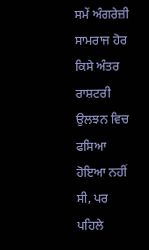ਸਮੇਂ ਅੰਗਰੇਜ਼ੀ ਸਾਮਰਾਜ ਹੋਰ ਕਿਸੇ ਅੰਤਰ ਰਾਸ਼ਟਰੀ ਉਲਝਨ ਵਿਚ ਫਸਿਆ ਹੋਇਆ ਨਹੀਂ ਸੀ, ਪਰ ਪਹਿਲੇ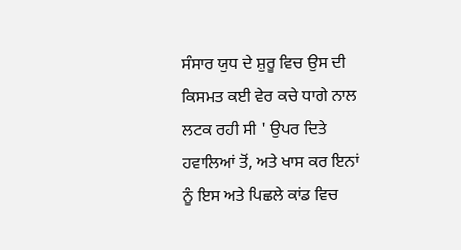ਸੰਸਾਰ ਯੁਧ ਦੇ ਸ਼ੁਰੂ ਵਿਚ ਉਸ ਦੀ ਕਿਸਮਤ ਕਈ ਵੇਰ ਕਚੇ ਧਾਗੇ ਨਾਲ ਲਟਕ ਰਹੀ ਸੀ ' ਉਪਰ ਦਿਤੇ ਹਵਾਲਿਆਂ ਤੋਂ, ਅਤੇ ਖਾਸ ਕਰ ਇਨਾਂ ਨੂੰ ਇਸ ਅਤੇ ਪਿਛਲੇ ਕਾਂਡ ਵਿਚ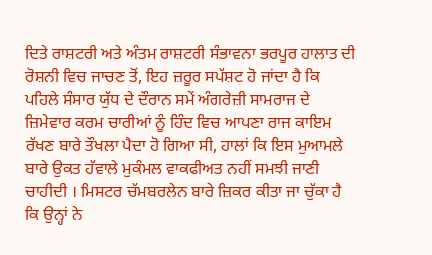ਦਿਤੇ ਰਾਸ਼ਟਰੀ ਅਤੇ ਅੰਤਮ ਰਾਸ਼ਟਰੀ ਸੰਭਾਵਨਾ ਭਰਪੂਰ ਹਾਲਾਤ ਦੀ ਰੋਸ਼ਨੀ ਵਿਚ ਜਾਚਣ ਤੋਂ, ਇਹ ਜ਼ਰੂਰ ਸਪੱਸ਼ਟ ਹੋ ਜਾਂਦਾ ਹੈ ਕਿ ਪਹਿਲੇ ਸੰਸਾਰ ਯੁੱਧ ਦੇ ਦੌਰਾਨ ਸਮੇਂ ਅੰਗਰੇਜ਼ੀ ਸਾਮਰਾਜ ਦੇ ਜ਼ਿਮੇਵਾਰ ਕਰਮ ਚਾਰੀਆਂ ਨੂੰ ਹਿੰਦ ਵਿਚ ਆਪਣਾ ਰਾਜ ਕਾਇਮ ਰੱਖਣ ਬਾਰੇ ਤੌਖਲਾ ਪੈਦਾ ਹੋ ਗਿਆ ਸੀ, ਹਾਲਾਂ ਕਿ ਇਸ ਮੁਆਮਲੇ ਬਾਰੇ ਉਕਤ ਹੱਵਾਲੇ ਮੁਕੰਮਲ ਵਾਕਫੀਅਤ ਨਹੀਂ ਸਮਝੀ ਜਾਣੀ ਚਾਹੀਦੀ । ਮਿਸਟਰ ਚੱਮਬਰਲੇਨ ਬਾਰੇ ਜ਼ਿਕਰ ਕੀਤਾ ਜਾ ਚੁੱਕਾ ਹੈ ਕਿ ਉਨ੍ਹਾਂ ਨੇ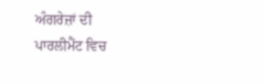ਅੰਗਰੇਜ਼ਾਂ ਦੀ ਪਾਰਲੀਮੈਂਟ ਵਿਚ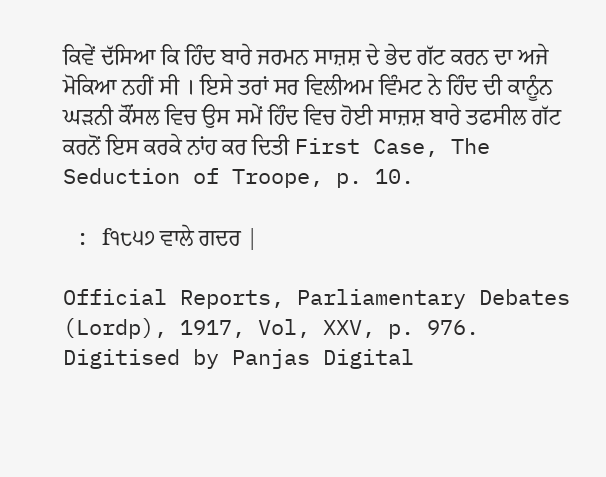ਕਿਵੇਂ ਦੱਸਿਆ ਕਿ ਹਿੰਦ ਬਾਰੇ ਜਰਮਨ ਸਾਜ਼ਸ਼ ਦੇ ਭੇਦ ਗੱਟ ਕਰਨ ਦਾ ਅਜੇ ਮੋਕਿਆ ਨਹੀਂ ਸੀ । ਇਸੇ ਤਰਾਂ ਸਰ ਵਿਲੀਅਮ ਵਿੰਮਟ ਨੇ ਹਿੰਦ ਦੀ ਕਾਨੂੰਨ ਘੜਨੀ ਕੌਂਸਲ ਵਿਚ ਉਸ ਸਮੇਂ ਹਿੰਦ ਵਿਚ ਹੋਈ ਸਾਜ਼ਸ਼ ਬਾਰੇ ਤਫਸੀਲ ਗੱਟ ਕਰਨੋਂ ਇਸ ਕਰਕੇ ਨਾਂਹ ਕਰ ਦਿਤੀ First Case, The Seduction of Troope, p. 10.

 : f੧੮੫੭ ਵਾਲੇ ਗਦਰ |

Official Reports, Parliamentary Debates (Lordp), 1917, Vol, XXV, p. 976. Digitised by Panjas Digital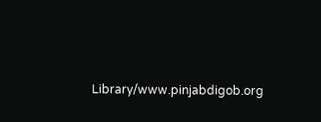Library/www.pinjabdigob.org